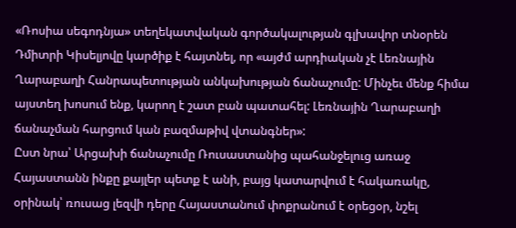«Ռոսիա սեգոդնյա» տեղեկատվական գործակալության գլխավոր տնօրեն Դմիտրի Կիսելյովը կարծիք է հայտնել, որ «այժմ արդիական չէ Լեռնային Ղարաբաղի Հանրապետության անկախության ճանաչումը: Մինչեւ մենք հիմա այստեղ խոսում ենք, կարող է շատ բան պատահել: Լեռնային Ղարաբաղի ճանաչման հարցում կան բազմաթիվ վտանգներ»:
Ըստ նրա՝ Արցախի ճանաչումը Ռուսաստանից պահանջելուց առաջ Հայաստանն ինքը քայլեր պետք է անի, բայց կատարվում է հակառակը, օրինակ՝ ռուսաց լեզվի դերը Հայաստանում փոքրանում է օրեցօր, նշել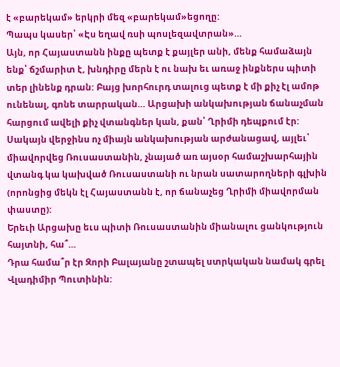է «բարեկամ» երկրի մեզ «բարեկամ»եցողը:
Պապս կասեր՝ «Էս եղավ ռսի պոսլեզավտրան»…
Այն, որ Հայաստանն ինքը պետք է քայլեր անի, մենք համաձայն ենք՝ ճշմարիտ է, խնդիրը մերն է ու նախ եւ առաջ ինքներս պիտի տեր լինենք դրան: Բայց խորհուրդ տալուց պետք է մի քիչ էլ ամոթ ունենալ, գոնե տարրական… Արցախի անկախության ճանաչման հարցում ավելի քիչ վտանգներ կան, քան՝ Ղրիմի դեպքում էր: Սակայն վերջինս ոչ միայն անկախության արժանացավ, այլեւ՝ միավորվեց Ռուսաստանին, չնայած առ այսօր համաշխարհային վտանգ կա կախված Ռուսաստանի ու նրան սատարողների գլխին (որոնցից մեկն էլ Հայաստանն է, որ ճանաչեց Ղրիմի միավորման փաստը):
Երեւի Արցախը եւս պիտի Ռուսաստանին միանալու ցանկություն հայտնի, հա՞…
Դրա համա՞ր էր Զորի Բալայանը շտապել ստրկական նամակ գրել Վլադիմիր Պուտինին: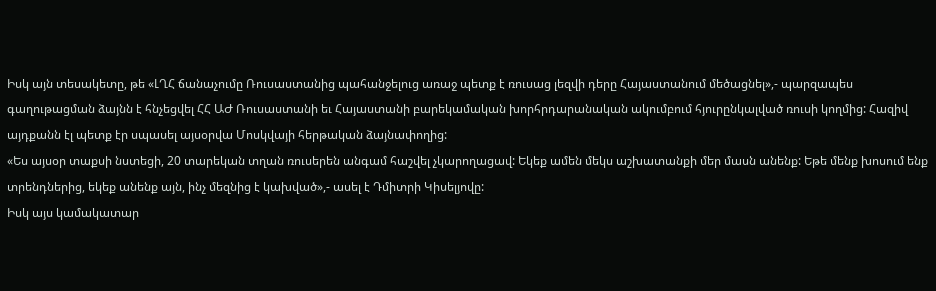Իսկ այն տեսակետը, թե «ԼՂՀ ճանաչումը Ռուսաստանից պահանջելուց առաջ պետք է ռուսաց լեզվի դերը Հայաստանում մեծացնել»,- պարզապես գաղութացման ձայնն է հնչեցվել ՀՀ ԱԺ Ռուսաստանի եւ Հայաստանի բարեկամական խորհրդարանական ակումբում հյուրընկալված ռուսի կողմից: Հազիվ այդքանն էլ պետք էր սպասել այսօրվա Մոսկվայի հերթական ձայնափողից:
«Ես այսօր տաքսի նստեցի, 20 տարեկան տղան ռուսերեն անգամ հաշվել չկարողացավ: Եկեք ամեն մեկս աշխատանքի մեր մասն անենք: Եթե մենք խոսում ենք տրենդներից, եկեք անենք այն, ինչ մեզնից է կախված»,- ասել է Դմիտրի Կիսելյովը:
Իսկ այս կամակատար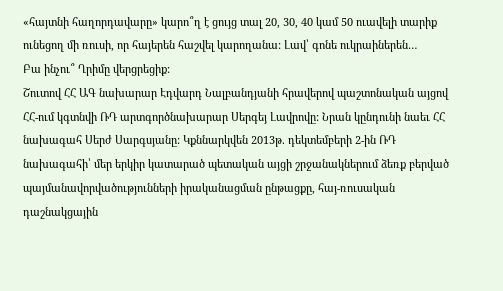«հայտնի հաղորդավարը» կարո՞ղ է ցույց տալ 20, 30, 40 կամ 50 ուավելի տարիք ունեցող մի ռուսի, որ հայերեն հաշվել կարողանա: Լավ՝ գոնե ուկրաիներեն…
Բա ինչու՞ Ղրիմը վերցրեցիք:
Շուտով ՀՀ ԱԳ նախարար Էդվարդ Նալբանդյանի հրավերով պաշտոնական այցով ՀՀ-ում կգտնվի ՌԴ արտգործնախարար Սերգեյ Լավրովը: Նրան կընդունի նաեւ ՀՀ նախագահ Սերժ Սարգսյանը: Կքննարկվեն 2013թ. դեկտեմբերի 2-ին ՌԴ նախագահի՝ մեր երկիր կատարած պետական այցի շրջանակներում ձեռք բերված պայմանավորվածությունների իրականացման ընթացքը, հայ-ռուսական դաշնակցային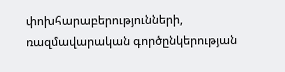փոխհարաբերությունների, ռազմավարական գործընկերության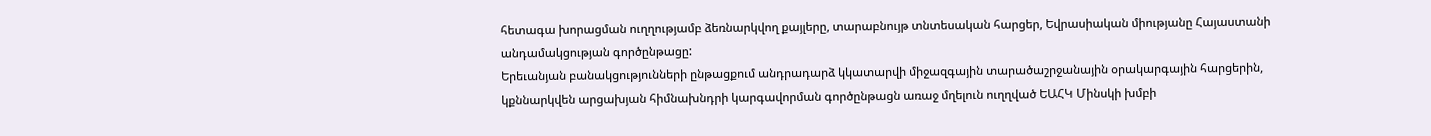հետագա խորացման ուղղությամբ ձեռնարկվող քայլերը, տարաբնույթ տնտեսական հարցեր, Եվրասիական միությանը Հայաստանի անդամակցության գործընթացը:
Երեւանյան բանակցությունների ընթացքում անդրադարձ կկատարվի միջազգային տարածաշրջանային օրակարգային հարցերին, կքննարկվեն արցախյան հիմնախնդրի կարգավորման գործընթացն առաջ մղելուն ուղղված ԵԱՀԿ Մինսկի խմբի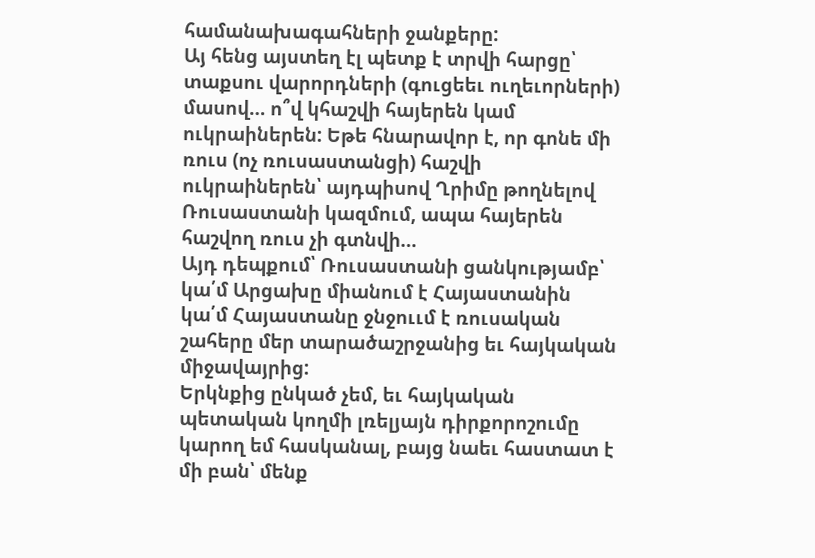համանախագահների ջանքերը:
Այ հենց այստեղ էլ պետք է տրվի հարցը՝ տաքսու վարորդների (գուցեեւ ուղեւորների) մասով… ո՞վ կհաշվի հայերեն կամ ուկրաիներեն: Եթե հնարավոր է, որ գոնե մի ռուս (ոչ ռուսաստանցի) հաշվի ուկրաիներեն՝ այդպիսով Ղրիմը թողնելով Ռուսաստանի կազմում, ապա հայերեն հաշվող ռուս չի գտնվի…
Այդ դեպքում՝ Ռուսաստանի ցանկությամբ՝ կա՛մ Արցախը միանում է Հայաստանին կա՛մ Հայաստանը ջնջոււմ է ռուսական շահերը մեր տարածաշրջանից եւ հայկական միջավայրից:
Երկնքից ընկած չեմ, եւ հայկական պետական կողմի լռելյայն դիրքորոշումը կարող եմ հասկանալ, բայց նաեւ հաստատ է մի բան՝ մենք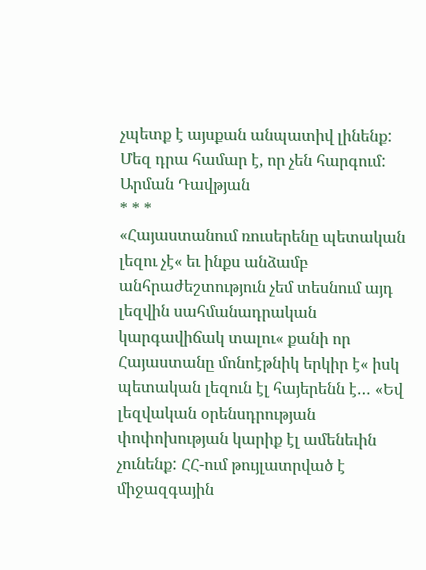չպետք է այսքան անպատիվ լինենք: Մեզ դրա համար է, որ չեն հարգում:
Արման Դավթյան
* * *
«Հայաստանում ռուսերենը պետական լեզու չէ« եւ ինքս անձամբ անհրաժեշտություն չեմ տեսնում այդ լեզվին սահմանադրական կարգավիճակ տալու« քանի որ Հայաստանը մոնոէթնիկ երկիր է« իսկ պետական լեզուն էլ հայերենն է… «Եվ լեզվական օրենսդրության փոփոխության կարիք էլ ամենեւին չունենք: ՀՀ-ում թույլատրված է միջազգային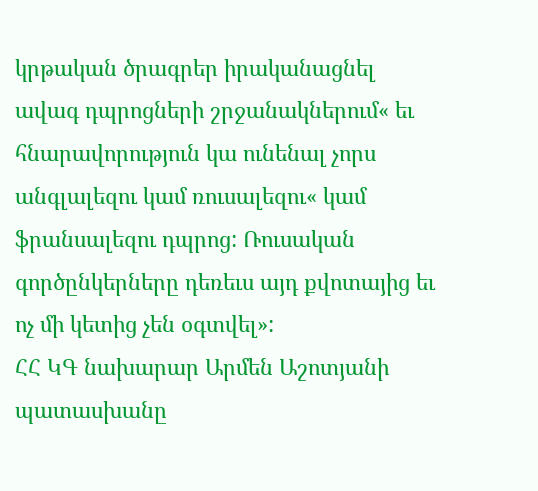կրթական ծրագրեր իրականացնել ավագ դպրոցների շրջանակներում« եւ հնարավորություն կա ունենալ չորս անգլալեզու կամ ռուսալեզու« կամ ֆրանսալեզու դպրոց: Ռուսական գործընկերները դեռեւս այդ քվոտայից եւ ոչ մի կետից չեն օգտվել»:
ՀՀ ԿԳ նախարար Արմեն Աշոտյանի պատասխանը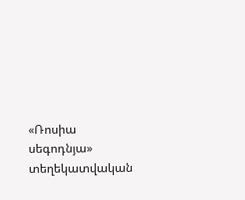«Ռոսիա սեգոդնյա» տեղեկատվական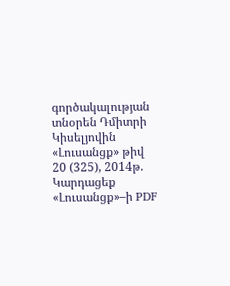գործակալության տնօրեն Դմիտրի Կիսելյովին
«Լուսանցք» թիվ 20 (325), 2014թ.
Կարդացեք «Լուսանցք»–ի PDF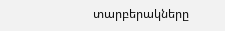տարբերակները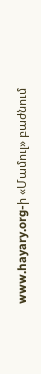www.hayary.org-ի «Մամուլ» բաժնում